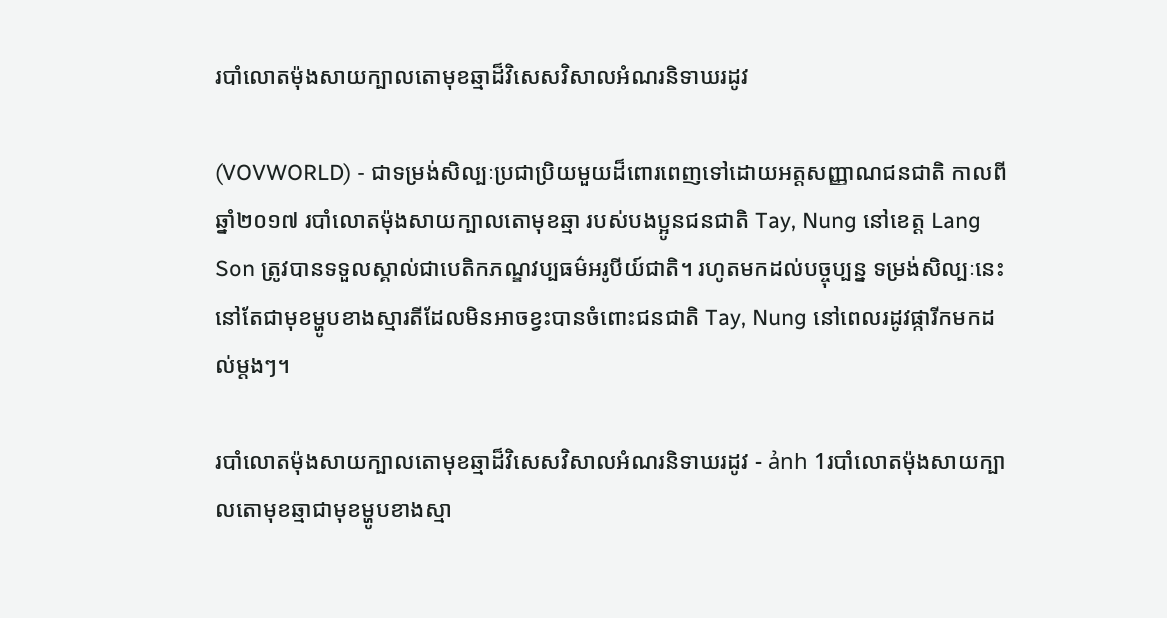របាំលោតម៉ុងសាយក្បាលតោមុខឆ្មាដ៏វិសេសវិសាលអំណរនិទាឃរដូវ

(VOVWORLD) - ជាទម្រង់សិល្បៈប្រជាប្រិយមួយដ៏ពោរពេញទៅដោយអត្តសញ្ញាណជនជាតិ កាលពីឆ្នាំ២០១៧ របាំលោតម៉ុងសាយក្បាលតោមុខឆ្មា របស់បងប្អូនជនជាតិ Tay, Nung នៅខេត្ត Lang Son ត្រូវបានទទួលស្គាល់ជាបេតិកភណ្ឌវប្បធម៌អរូបីយ៍ជាតិ។ រហូតមកដល់បច្ចុប្បន្ន ទម្រង់សិល្បៈនេះនៅតែជាមុខម្ហូបខាងស្មារតីដែលមិនអាចខ្វះបានចំពោះជនជាតិ Tay, Nung នៅពេលរដូវផ្ការីកមកដល់ម្ដងៗ។

របាំលោតម៉ុងសាយក្បាលតោមុខឆ្មាដ៏វិសេសវិសាលអំណរនិទាឃរដូវ - ảnh 1របាំលោតម៉ុងសាយក្បាលតោមុខឆ្មាជាមុខម្ហូបខាងស្មា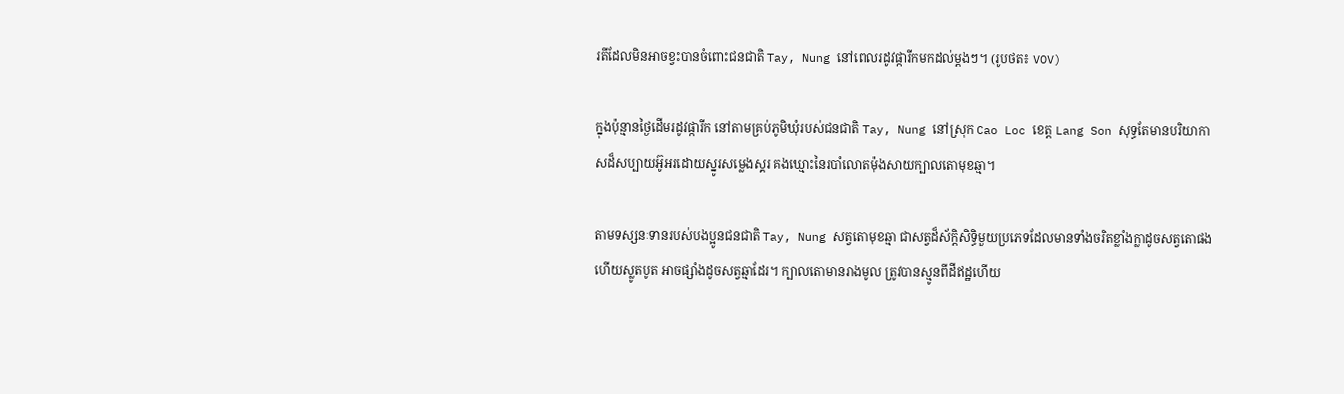រតីដែលមិនអាចខ្វះបានចំពោះជនជាតិ Tay, Nung នៅពេលរដូវផ្ការីកមកដល់ម្ដងៗ។ (រូបថត៖ VOV)

ក្នុងប៉ុន្មានថ្ងៃដើមរដូវផ្ការីក នៅតាមគ្រប់ភូមិឃុំរបស់ជនជាតិ Tay, Nung នៅស្រុក Cao Loc ខេត្ត Lang Son សុទ្ធតែមានបរិយាកាសដ៏សប្បាយអ៊ូអរដោយស្នូរសម្លេងស្គរ គងឃ្មោះនៃរបាំលោតម៉ុងសាយក្បាលតោមុខឆ្មា។

តាមទស្សនៈទានរបស់បងប្អូនជនជាតិ Tay, Nung សត្វតោមុខឆ្មា ជាសត្វដ៏ស័ក្តិសិទ្ធិមួយប្រភេទដែលមានទាំងចរិតខ្លាំងក្លាដូចសត្វតោផងហើយស្លូតបូត អាចផ្សាំងដូចសត្វឆ្មាដែរ។ ក្បាលតោមានរាងមូល ត្រូវបានស្មូនពីដីឥដ្ឋហើយ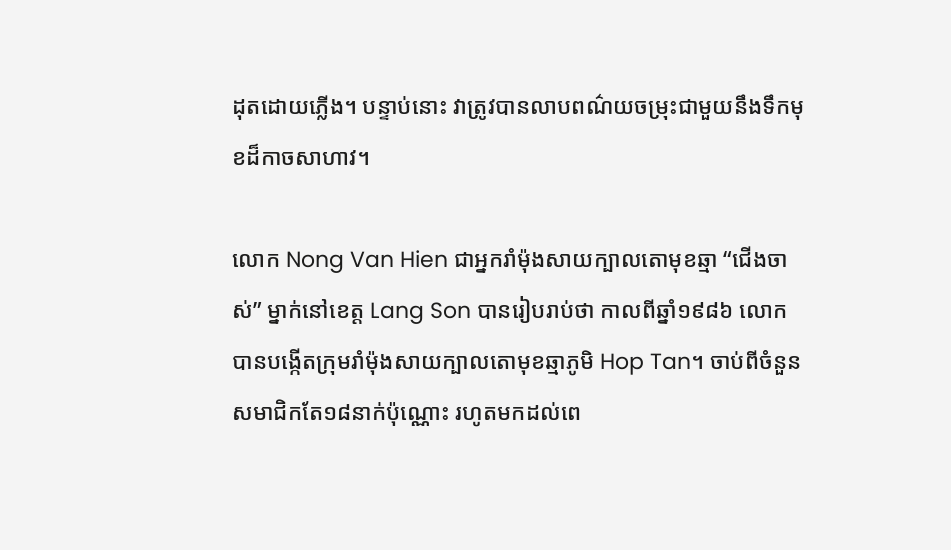ដុតដោយភ្លើង។ បន្ទាប់នោះ វាត្រូវបានលាបពណ៌យចម្រុះជាមួយនឹងទឹកមុខដ៏កាចសាហាវ។

លោក Nong Van Hien ជាអ្នករាំម៉ុងសាយក្បាលតោមុខឆ្មា “ជើងចាស់” ម្នាក់នៅខេត្ត Lang Son បានរៀបរាប់ថា កាលពីឆ្នាំ១៩៨៦ លោកបានបង្កើតក្រុមរាំម៉ុងសាយក្បាលតោមុខឆ្មាភូមិ Hop Tan។ ចាប់ពីចំនួនសមាជិកតែ១៨នាក់ប៉ុណ្ណោះ រហូតមកដល់ពេ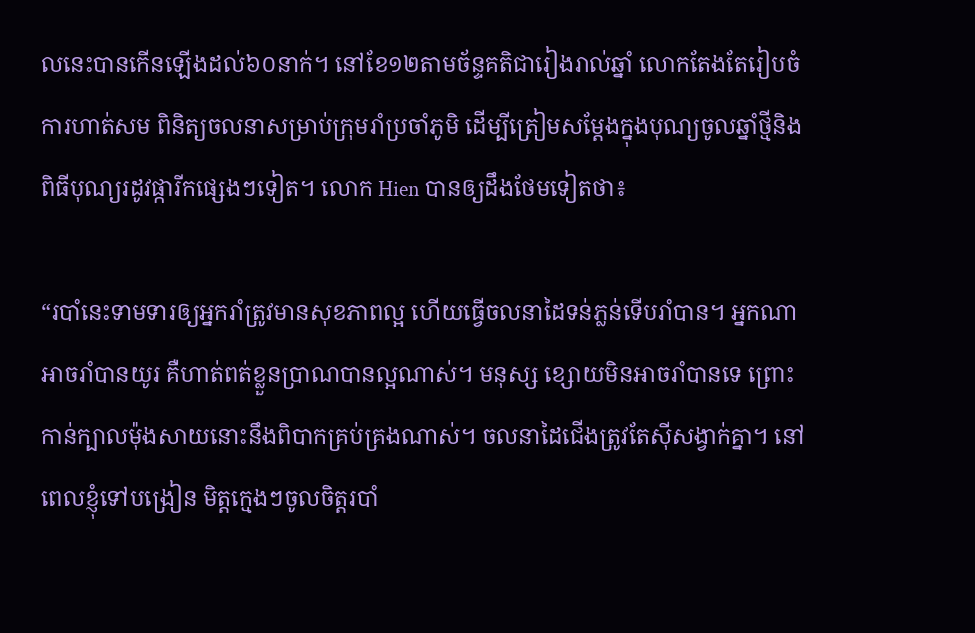លនេះបានកើនឡើងដល់៦០នាក់។ នៅខែ១២តាមច័ន្ទគតិជារៀងរាល់ឆ្នាំ លោកតែងតែរៀបចំការហាត់សម ពិនិត្យចលនាសម្រាប់ក្រុមរាំប្រចាំភូមិ ដើម្បីត្រៀមសម្ដែងក្នុងបុណ្យចូលឆ្នាំថ្មីនិងពិធីបុណ្យរដូវផ្ការីកផ្សេងៗទៀត។ លោក Hien បានឲ្យដឹងថែមទៀតថា៖

“របាំនេះទាមទារឲ្យអ្នករាំត្រូវមានសុខភាពល្អ ហើយធ្វើចលនាដៃទន់ភ្លន់ទើបរាំបាន។ អ្នកណាអាចរាំបានយូរ គឺហាត់ពត់ខ្លួនប្រាណបានល្អណាស់។ មនុស្ស ខ្សោយមិនអាចរាំបានទេ ព្រោះកាន់ក្បាលម៉ុងសាយនោះនឹងពិបាកគ្រប់គ្រងណាស់។ ចលនាដៃជើងត្រូវតែស៊ីសង្វាក់គ្នា។ នៅពេលខ្ញុំទៅបង្រៀន មិត្តក្មេងៗចូលចិត្តរបាំ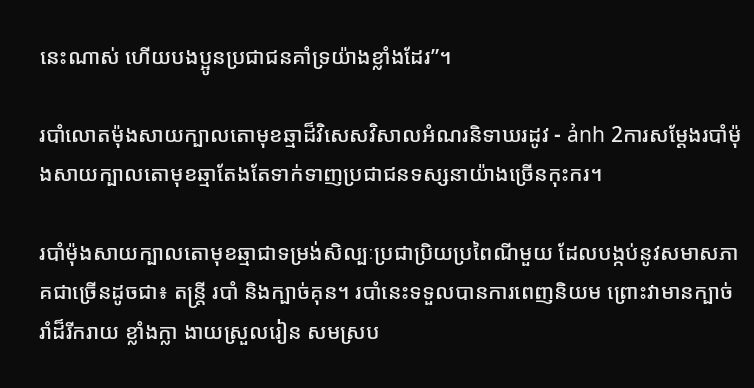នេះណាស់ ហើយបងប្អូនប្រជាជនគាំទ្រយ៉ាងខ្លាំងដែរ”។

របាំលោតម៉ុងសាយក្បាលតោមុខឆ្មាដ៏វិសេសវិសាលអំណរនិទាឃរដូវ - ảnh 2ការសម្ដែងរបាំម៉ុងសាយក្បាលតោមុខឆ្មាតែងតែទាក់ទាញប្រជាជនទស្សនាយ៉ាងច្រើនកុះករ។

របាំម៉ុងសាយក្បាលតោមុខឆ្មាជាទម្រង់សិល្បៈប្រជាប្រិយប្រពៃណីមួយ ដែលបង្កប់នូវសមាសភាគជាច្រើនដូចជា៖ តន្ត្រី របាំ និងក្បាច់គុន។ របាំនេះទទួលបានការពេញនិយម ព្រោះវាមានក្បាច់រាំដ៏រីករាយ ខ្លាំងក្លា ងាយស្រួលរៀន សមស្រប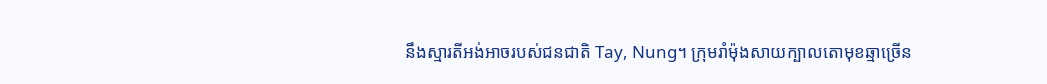នឹងស្មារតីអង់អាចរបស់ជនជាតិ Tay, Nung។ ក្រុមរាំម៉ុងសាយក្បាលតោមុខឆ្មាច្រើន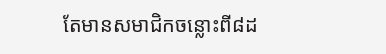តែមានសមាជិកចន្លោះពី៨ដ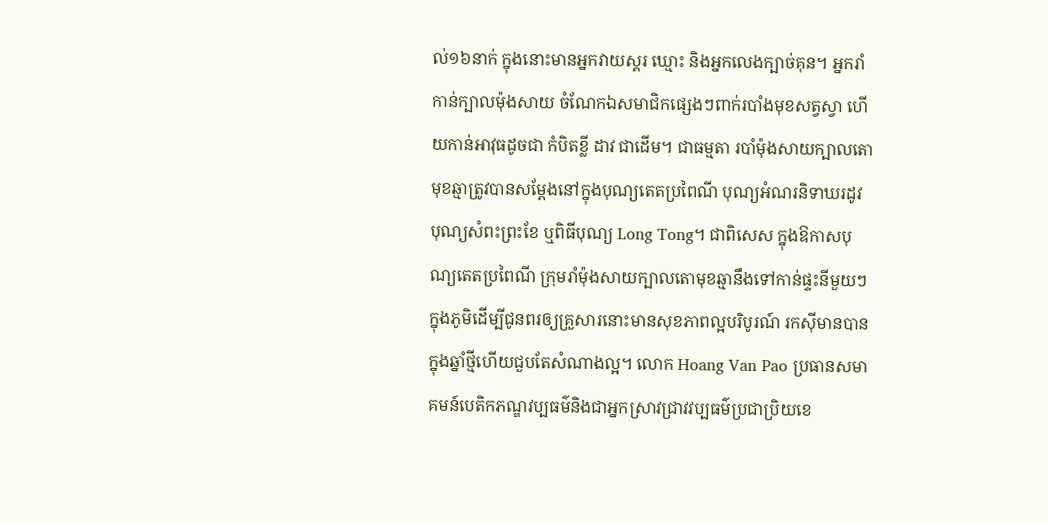ល់១៦នាក់ ក្នុងនោះមានអ្នកវាយស្គរ ឃ្មោះ និងអ្នកលេងក្បាច់គុន។ អ្នករាំកាន់ក្បាលម៉ុងសាយ ចំណែកឯសមាជិកផ្សេងៗពាក់របាំងមុខសត្វស្វា ហើយកាន់អាវុធដូចជា កំបិតខ្លី ដាវ ជាដើម។ ជាធម្មតា របាំម៉ុងសាយក្បាលតោមុខឆ្មាត្រូវបានសម្ដែងនៅក្នុងបុណ្យតេតប្រពៃណី បុណ្យអំណរនិទាឃរដូវ បុណ្យសំពះព្រះខែ ឬពិធីបុណ្យ Long Tong។ ជាពិសេស ក្នុងឱកាសបុណ្យតេតប្រពៃណី ក្រុមរាំម៉ុងសាយក្បាលតោមុខឆ្មានឹងទៅកាន់ផ្ទះនីមួយៗក្នុងភូមិដើម្បីជូនពរឲ្យគ្រួសារនោះមានសុខភាពល្អបរិបូរណ៍ រកស៊ីមានបានក្នុងឆ្នាំថ្មីហើយជួបតែសំណាងល្អ។ លោក Hoang Van Pao ប្រធានសមាគមន៍បេតិកភណ្ឌវប្បធម៌និងជាអ្នកស្រាវជ្រាវវប្បធម៌ប្រជាប្រិយខេ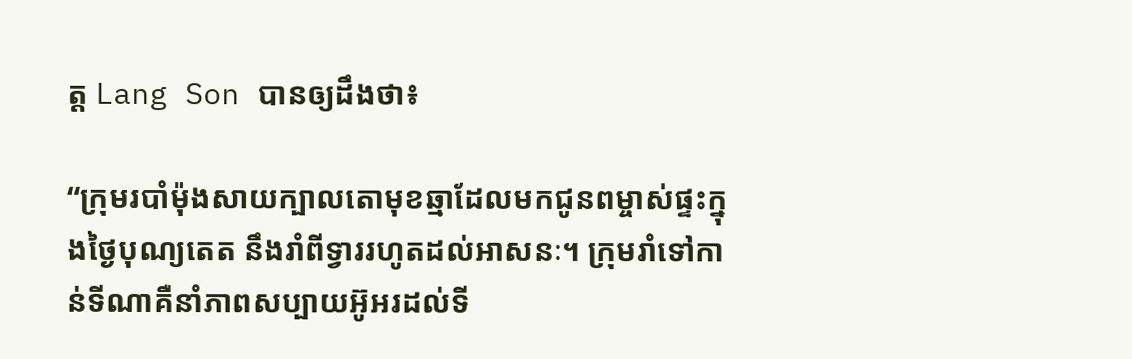ត្ត Lang Son បានឲ្យដឹងថា៖

“ក្រុមរបាំម៉ុងសាយក្បាលតោមុខឆ្មាដែលមកជូនពម្ចាស់ផ្ទះក្នុងថ្ងៃបុណ្យតេត នឹងរាំពីទ្វាររហូតដល់អាសនៈ។ ក្រុមរាំទៅកាន់ទីណាគឺនាំភាពសប្បាយអ៊ូអរដល់ទី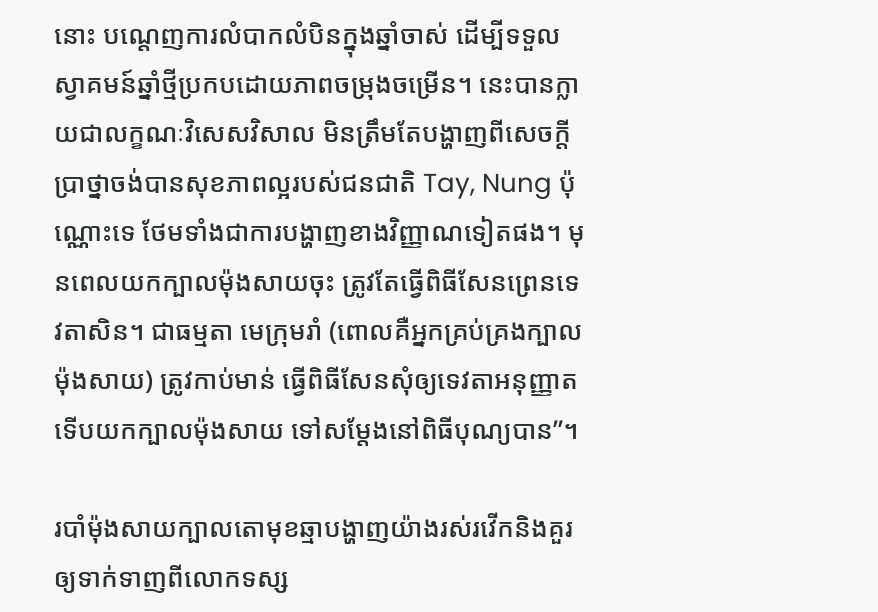នោះ បណ្ដេញការលំបាកលំបិនក្នុងឆ្នាំចាស់ ដើម្បីទទួលស្វាគមន៍ឆ្នាំថ្មីប្រកបដោយភាពចម្រុងចម្រើន។ នេះបានក្លាយជាលក្ខណៈវិសេសវិសាល មិនត្រឹមតែបង្ហាញពីសេចក្ដីប្រាថ្នាចង់បានសុខភាពល្អរបស់ជនជាតិ Tay, Nung ប៉ុណ្ណោះទេ ថែមទាំងជាការបង្ហាញខាងវិញ្ញាណទៀតផង។ មុនពេលយកក្បាលម៉ុងសាយចុះ ត្រូវតែធ្វើពិធីសែនព្រេនទេវតាសិន។ ជាធម្មតា មេក្រុមរាំ (ពោលគឺអ្នកគ្រប់គ្រងក្បាលម៉ុងសាយ) ត្រូវកាប់មាន់ ធ្វើពិធីសែនសុំឲ្យទេវតាអនុញ្ញាតទើបយកក្បាលម៉ុងសាយ ទៅសម្ដែងនៅពិធីបុណ្យបាន”។

របាំម៉ុងសាយក្បាលតោមុខឆ្មាបង្ហាញយ៉ាងរស់រវើកនិងគួរឲ្យទាក់ទាញពីលោកទស្ស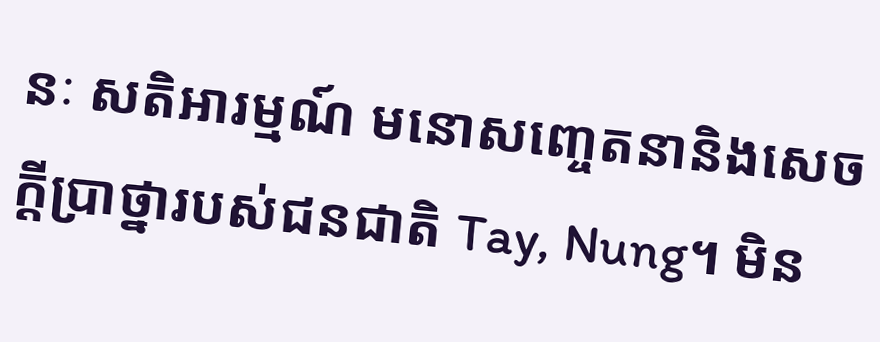នៈ សតិអារម្មណ៍ មនោសញ្ចេតនានិងសេចក្ដីប្រាថ្នារបស់ជនជាតិ Tay, Nung។ មិន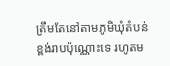ត្រឹមតែនៅតាមភូមិឃុំតំបន់ខ្ពង់រាបប៉ុណ្ណោះទេ រហូតម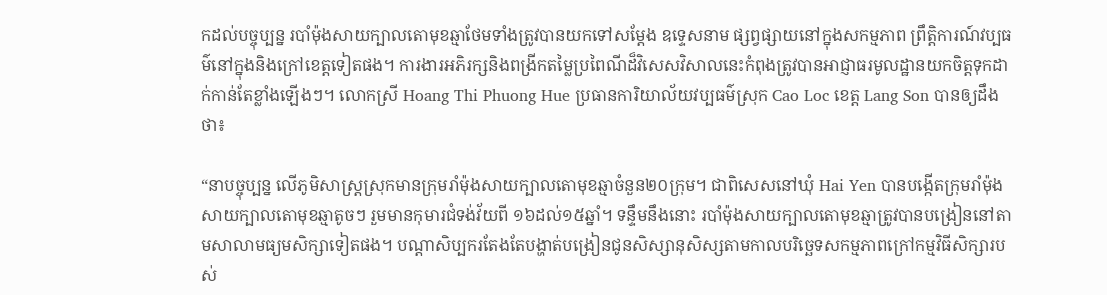កដល់បច្ចុប្បន្ន របាំម៉ុងសាយក្បាលតោមុខឆ្មាថែមទាំងត្រូវបានយកទៅសម្ដែង ឧទ្ទេសនាម ផ្សព្វផ្សាយនៅក្នុងសកម្មភាព ព្រឹត្តិការណ៍វប្បធម៌នៅក្នុងនិងក្រៅខេត្តទៀតផង។ ការងារអភិរក្សនិងពង្រីកតម្លៃប្រពៃណីដ៏វិសេសវិសាលនេះកំពុងត្រូវបានអាជ្ញាធរមូលដ្ឋានយកចិត្តទុកដាក់កាន់តែខ្លាំងឡើងៗ។ លោកស្រី Hoang Thi Phuong Hue ប្រធានការិយាល័យវប្បធម៌ស្រុក Cao Loc ខេត្ត Lang Son បានឲ្យដឹងថា៖

“នាបច្ចុប្បន្ន លើភូមិសាស្ត្រស្រុកមានក្រុមរាំម៉ុងសាយក្បាលតោមុខឆ្មាចំនួន២០ក្រុម។ ជាពិសេសនៅឃុំ Hai Yen បានបង្កើតក្រុមរាំម៉ុងសាយក្បាលតោមុខឆ្មាតូចៗ រួមមានកុមារជំទង់វ័យពី ១៦ដល់១៥ឆ្នាំ។ ទន្ទឹមនឹងនោះ របាំម៉ុងសាយក្បាលតោមុខឆ្មាត្រូវបានបង្រៀននៅតាមសាលាមធ្យមសិក្សាទៀតផង។ បណ្ដាសិប្បករតែងតែបង្ហាត់បង្រៀនជូនសិស្សានុសិស្សតាមកាលបរិច្ឆេទសកម្មភាពក្រៅកម្មវិធីសិក្សារបស់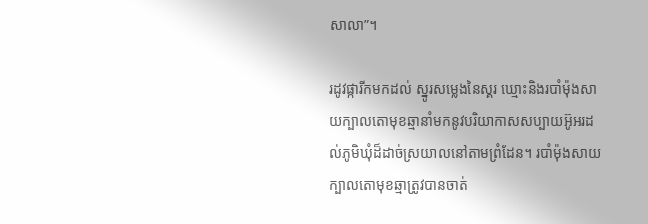សាលា”។

រដូវផ្ការីកមកដល់ ស្នូរសម្លេងនៃស្គរ ឃ្មោះនិងរបាំម៉ុងសាយក្បាលតោមុខឆ្មានាំមកនូវបរិយាកាសសប្បាយអ៊ូអរដល់ភូមិឃុំដ៏ដាច់ស្រយាលនៅតាមព្រំដែន។ របាំម៉ុងសាយក្បាលតោមុខឆ្មាត្រូវបានចាត់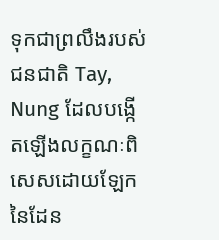ទុកជាព្រលឹងរបស់ជនជាតិ Tay, Nung ដែលបង្កើតឡើងលក្ខណៈពិសេសដោយឡែកនៃដែន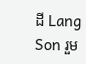ដី Lang Son រួម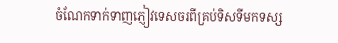ចំណែកទាក់ទាញភ្ញៀវទេសចរពីគ្រប់ទិសទីមកទស្ស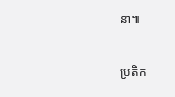នា៕

ប្រតិក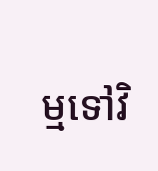ម្មទៅវិ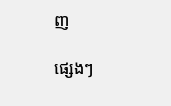ញ

ផ្សេងៗ